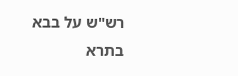רש"ש על בבא בתרא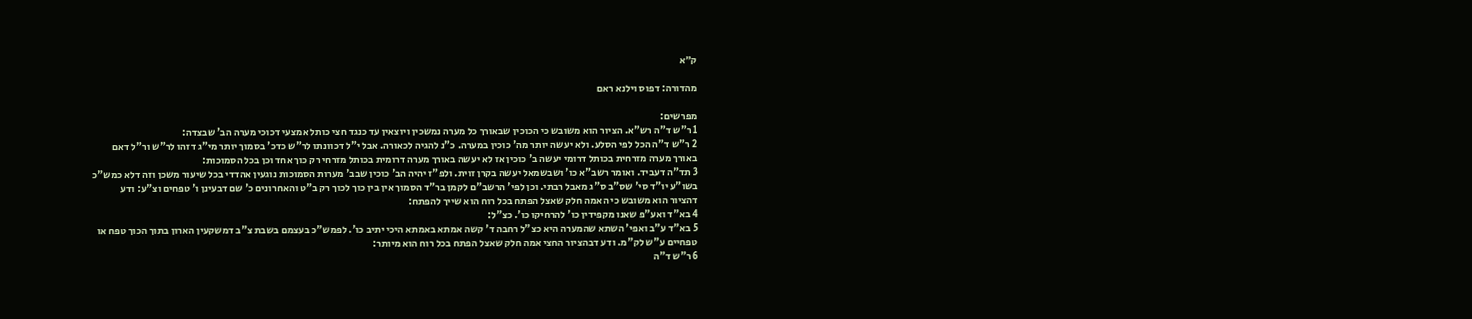ק״א

מהדורה: דפוס וילנא ראם

מפרשים:
1 ר"ש ד"ה רש"א. הציור הוא משובש כי הכוכין שבאורך כל מערה נמשכין ויוצאין עד כנגד חצי כותל אמצעי דכוכי מערה הב' שבצדה:
2 ר"ש ד"ה הכל לפי הסלע. ולא יעשה יותר מה' כוכין במערה. כ"נ להגיה לכאורה. אבל י"ל דכוונתו לר"ש כדכ' בסמוך יותר מי"ג דזהו לר"ש ור"ל דאם באורך מערה מזרחית בכותל דרומי יעשה ב' כוכין אז לא יעשה באורך מערה דרומית בכותל מזרחי רק כוך אחד וכן בכל הסמוכות:
3 תד"ה דעביד. ואומר רשב"א כו' ושבשמאל יעשה בקרן זוית. ולפ"ז יהיה הב' כוכין שבב' מערות הסמוכות נוגעין אהדדי בכל שיעור משכן וזה דלא כמש"כ בשו"ע יו"ד סי' שס"ב ס"ג מאבל רבתי. וכן לפי' הרשב"ם לקמן בר"ד הסמוך אין בין כוך לכוך רק ב"ט והאחרונים כ' שם דבעינן ו' טפחים וצ"ע: ודע דהציור הוא משובש כי האמה חלק שאצל הפתח בכל רוח הוא שייך להפתח:
4 בא"ד ואע"פ שאנו מקפידין כו' להרחיקו כו'. כצ"ל:
5 בא"ד ע"ב ואפי' השתא שהמערה היא כצ"ל רחבה ד' קשה אמתא באמתא היכי יתיב כו'. לפמש"כ בעצמם בשבת צ"ב דמשקעין הארון בתוך הכוך טפח או טפחיים ע"ש לק"מ. ודע דבהציור החצי אמה חלק שאצל הפתח בכל רוח הוא מיותר:
6 ר"ש ד"ה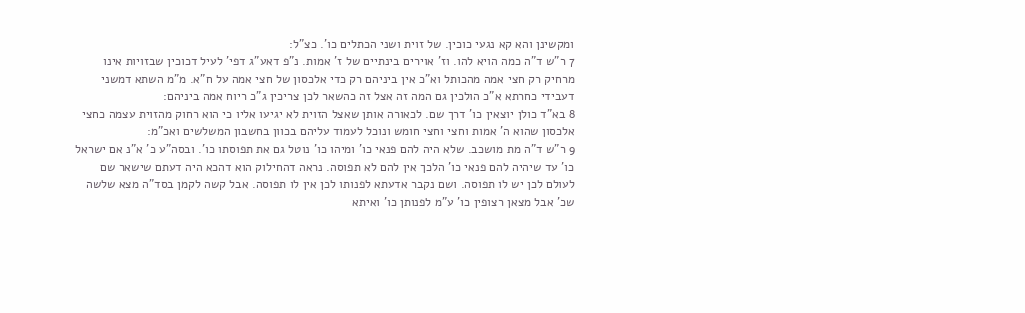ומקשינן והא קא נגעי כוכין. של זוית ושני הכתלים כו'. כצ"ל:
7 ר"ש ד"ה כמה הויא להו. וז' אוירים בינתיים של ז' אמות. נ"פ דאע"ג דפי' לעיל דכוכין שבזויות אינו מרחיק רק חצי אמה מהכותל וא"כ אין ביניהם רק כדי אלכסון של חצי אמה על ח"א. מ"מ השתא דמשני דעבידי כחרתא א"כ הולכין גם המה זה אצל זה כהשאר לכן צריכין ג"כ ריוח אמה ביניהם:
8 בא"ד כולן יוצאין כו' דרך שם. לכאורה אותן שאצל הזוית לא יגיעו אליו כי הוא רחוק מהזוית עצמה כחצי אלכסון שהוא ה' אמות וחצי וחצי חומש ונוכל לעמוד עליהם בכוון בחשבון המשלשים ואכ"מ:
9 ר"ש ד"ה מת מושכב. שלא היה להם פנאי כו' ומיהו כו' נוטל גם את תפוסתו כו'. ובסה"ע כ' א"נ אם ישראל כו' עד שיהיה להם פנאי כו' הלכך אין להם לא תפוסה. נראה דהחילוק הוא דהכא היה דעתם שישאר שם לעולם לכן יש לו תפוסה. ושם נקבר אדעתא לפנותו לכן אין לו תפוסה. אבל קשה לקמן בסד"ה מצא שלשה שכ' אבל מצאן רצופין כו' ע"מ לפנותן כו' ואיתא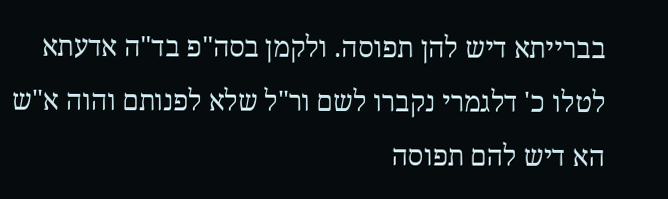בברייתא דיש להן תפוסה. ולקמן בסה"פ בד"ה אדעתא לטלו כ' דלגמרי נקברו לשם ור"ל שלא לפנותם והוה א"ש הא דיש להם תפוסה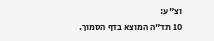וצ"ע:
10 תד"ה המוצא בדף הסמוך.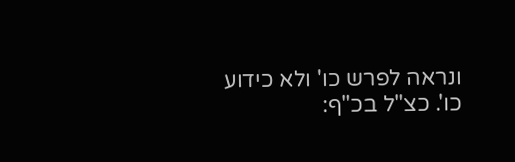ונראה לפרש כו' ולא כידוע כו'. כצ"ל בכ"ף: